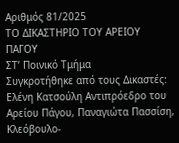Αριθμός 81/2025
ΤΟ ΔΙΚΑΣΤΗΡΙΟ ΤΟΥ ΑΡΕΙΟΥ ΠΑΓΟΥ
ΣΤ’ Ποινικό Τμήμα
Συγκροτήθηκε από τους Δικαστές: Ελένη Κατσούλη Αντιπρόεδρο του Αρείου Πάγου, Παναγιώτα Πασσίση, Κλεόβουλο-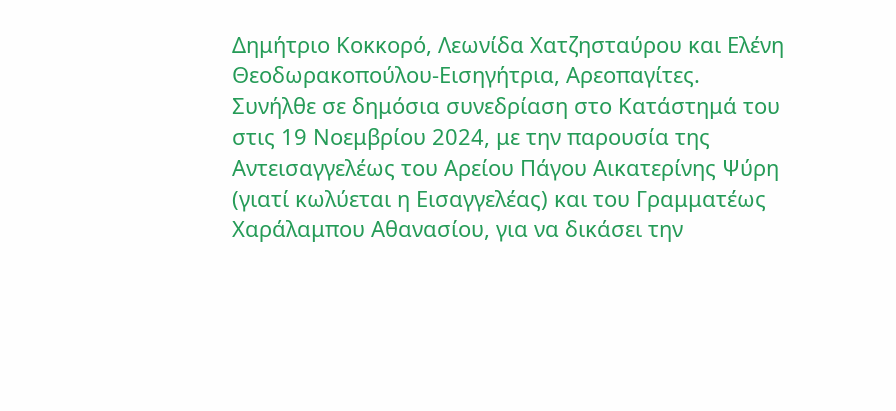Δημήτριο Κοκκορό, Λεωνίδα Χατζησταύρου και Ελένη Θεοδωρακοπούλου-Εισηγήτρια, Αρεοπαγίτες.
Συνήλθε σε δημόσια συνεδρίαση στο Κατάστημά του στις 19 Νοεμβρίου 2024, με την παρουσία της Αντεισαγγελέως του Αρείου Πάγου Αικατερίνης Ψύρη (γιατί κωλύεται η Εισαγγελέας) και του Γραμματέως Χαράλαμπου Αθανασίου, για να δικάσει την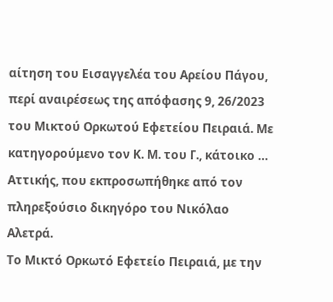αίτηση του Εισαγγελέα του Αρείου Πάγου, περί αναιρέσεως της απόφασης 9, 26/2023 του Μικτού Ορκωτού Εφετείου Πειραιά. Με κατηγορούμενο τον Κ. Μ. του Γ., κάτοικο … Αττικής, που εκπροσωπήθηκε από τον πληρεξούσιο δικηγόρο του Νικόλαο Αλετρά.
Το Μικτό Ορκωτό Εφετείο Πειραιά, με την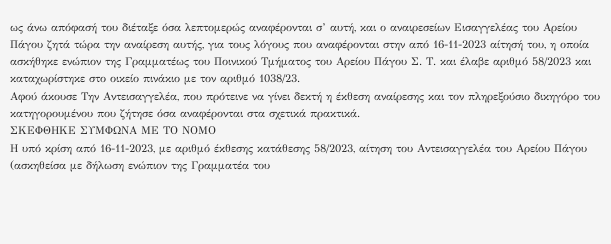ως άνω απόφασή του διέταξε όσα λεπτομερώς αναφέρονται σ’ αυτή, και ο αναιρεσείων Εισαγγελέας του Αρείου Πάγου ζητά τώρα την αναίρεση αυτής, για τους λόγους που αναφέρονται στην από 16-11-2023 αίτησή του, η οποία ασκήθηκε ενώπιον της Γραμματέως του Ποινικού Τμήματος του Αρείου Πάγου Σ. Τ. και έλαβε αριθμό 58/2023 και καταχωρίστηκε στο οικείο πινάκιο με τον αριθμό 1038/23.
Αφού άκουσε Την Αντεισαγγελέα, που πρότεινε να γίνει δεκτή η έκθεση αναίρεσης και τον πληρεξούσιο δικηγόρο του κατηγορουμένου που ζήτησε όσα αναφέρονται στα σχετικά πρακτικά.
ΣΚΕΦΘΗΚΕ ΣΥΜΦΩΝΑ ΜΕ ΤΟ ΝΟΜΟ
Η υπό κρίση από 16-11-2023, με αριθμό έκθεσης κατάθεσης 58/2023, αίτηση του Αντεισαγγελέα του Αρείου Πάγου (ασκηθείσα με δήλωση ενώπιον της Γραμματέα του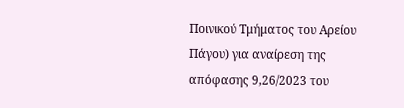Ποινικού Τμήματος του Αρείου Πάγου) για αναίρεση της απόφασης 9,26/2023 του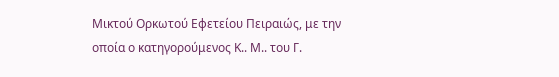Μικτού Ορκωτού Εφετείου Πειραιώς, με την οποία ο κατηγορούμενος Κ.. Μ.. του Γ.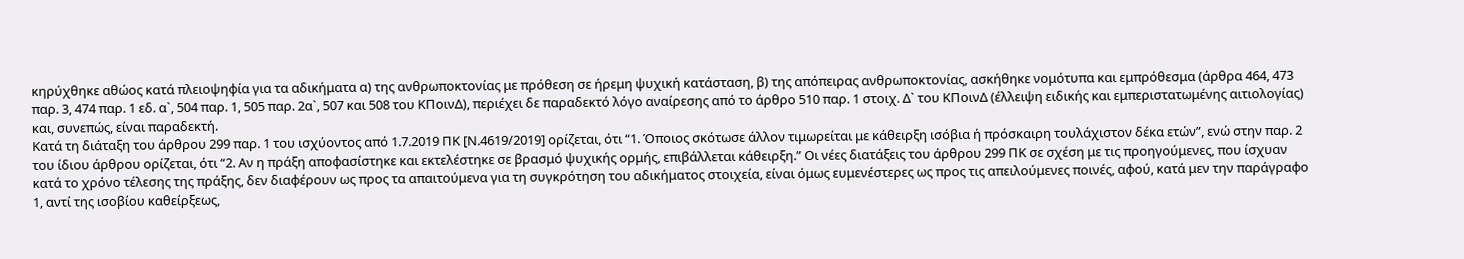κηρύχθηκε αθώος κατά πλειοψηφία για τα αδικήματα α) της ανθρωποκτονίας με πρόθεση σε ήρεμη ψυχική κατάσταση, β) της απόπειρας ανθρωποκτονίας, ασκήθηκε νομότυπα και εμπρόθεσμα (άρθρα 464, 473 παρ. 3, 474 παρ. 1 εδ. α`, 504 παρ. 1, 505 παρ. 2α`, 507 και 508 του ΚΠοινΔ), περιέχει δε παραδεκτό λόγο αναίρεσης από το άρθρο 510 παρ. 1 στοιχ. Δ` του ΚΠοινΔ (έλλειψη ειδικής και εμπεριστατωμένης αιτιολογίας) και, συνεπώς, είναι παραδεκτή.
Κατά τη διάταξη του άρθρου 299 παρ. 1 του ισχύοντος από 1.7.2019 ΠΚ [Ν.4619/2019] ορίζεται, ότι “1. Όποιος σκότωσε άλλον τιμωρείται με κάθειρξη ισόβια ή πρόσκαιρη τουλάχιστον δέκα ετών”, ενώ στην παρ. 2 του ίδιου άρθρου ορίζεται, ότι “2. Αν η πράξη αποφασίστηκε και εκτελέστηκε σε βρασμό ψυχικής ορμής, επιβάλλεται κάθειρξη.” Οι νέες διατάξεις του άρθρου 299 ΠΚ σε σχέση με τις προηγούμενες, που ίσχυαν κατά το χρόνο τέλεσης της πράξης, δεν διαφέρουν ως προς τα απαιτούμενα για τη συγκρότηση του αδικήματος στοιχεία, είναι όμως ευμενέστερες ως προς τις απειλούμενες ποινές, αφού, κατά μεν την παράγραφο 1, αντί της ισοβίου καθείρξεως,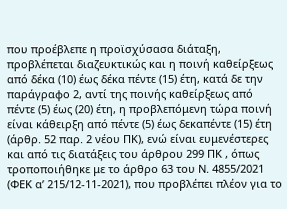που προέβλεπε η προϊσχύσασα διάταξη, προβλέπεται διαζευκτικώς και η ποινή καθείρξεως από δέκα (10) έως δέκα πέντε (15) έτη, κατά δε την παράγραφο 2, αντί της ποινής καθείρξεως από πέντε (5) έως (20) έτη, η προβλεπόμενη τώρα ποινή είναι κάθειρξη από πέντε (5) έως δεκαπέντε (15) έτη (άρθρ. 52 παρ. 2 νέου ΠΚ), ενώ είναι ευμενέστερες και από τις διατάξεις του άρθρου 299 ΠΚ , όπως τροποποιήθηκε με το άρθρο 63 του Ν. 4855/2021 (ΦΕΚ α’ 215/12-11-2021), που προβλέπει πλέον για το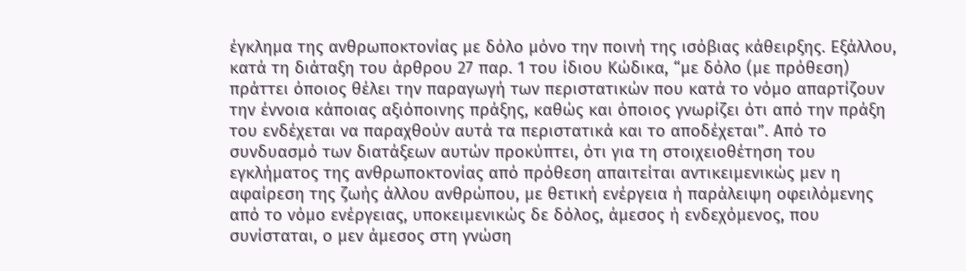έγκλημα της ανθρωποκτονίας με δόλο μόνο την ποινή της ισόβιας κάθειρξης. Εξάλλου, κατά τη διάταξη του άρθρου 27 παρ. 1 του ίδιου Κώδικα, “με δόλο (με πρόθεση) πράττει όποιος θέλει την παραγωγή των περιστατικών που κατά το νόμο απαρτίζουν την έννοια κάποιας αξιόποινης πράξης, καθώς και όποιος γνωρίζει ότι από την πράξη του ενδέχεται να παραχθούν αυτά τα περιστατικά και το αποδέχεται”. Από το συνδυασμό των διατάξεων αυτών προκύπτει, ότι για τη στοιχειοθέτηση του εγκλήματος της ανθρωποκτονίας από πρόθεση απαιτείται αντικειμενικώς μεν η αφαίρεση της ζωής άλλου ανθρώπου, με θετική ενέργεια ή παράλειψη οφειλόμενης από το νόμο ενέργειας, υποκειμενικώς δε δόλος, άμεσος ή ενδεχόμενος, που συνίσταται, ο μεν άμεσος στη γνώση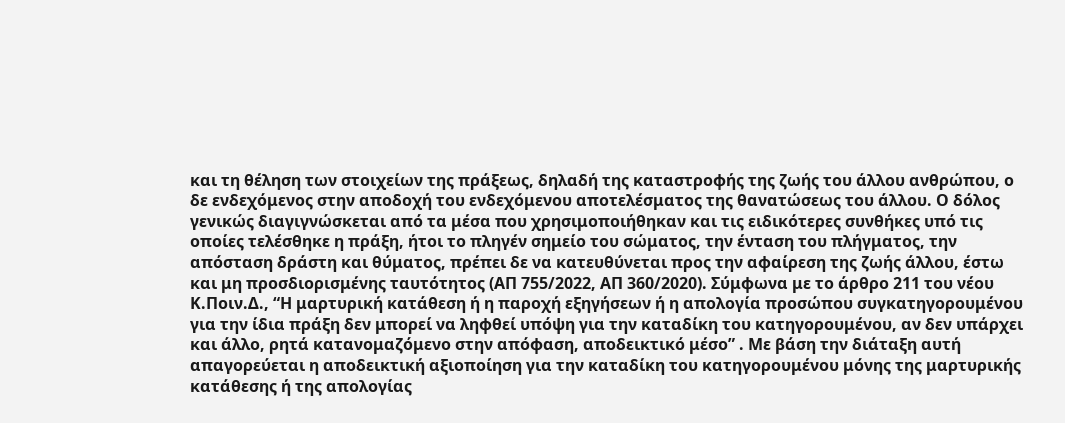και τη θέληση των στοιχείων της πράξεως, δηλαδή της καταστροφής της ζωής του άλλου ανθρώπου, ο δε ενδεχόμενος στην αποδοχή του ενδεχόμενου αποτελέσματος της θανατώσεως του άλλου. Ο δόλος γενικώς διαγιγνώσκεται από τα μέσα που χρησιμοποιήθηκαν και τις ειδικότερες συνθήκες υπό τις οποίες τελέσθηκε η πράξη, ήτοι το πληγέν σημείο του σώματος, την ένταση του πλήγματος, την απόσταση δράστη και θύματος, πρέπει δε να κατευθύνεται προς την αφαίρεση της ζωής άλλου, έστω και μη προσδιορισμένης ταυτότητος (ΑΠ 755/2022, ΑΠ 360/2020). Σύμφωνα με το άρθρο 211 του νέου Κ.Ποιν.Δ., “Η μαρτυρική κατάθεση ή η παροχή εξηγήσεων ή η απολογία προσώπου συγκατηγορουμένου για την ίδια πράξη δεν μπορεί να ληφθεί υπόψη για την καταδίκη του κατηγορουμένου, αν δεν υπάρχει και άλλο, ρητά κατανομαζόμενο στην απόφαση, αποδεικτικό μέσο” . Με βάση την διάταξη αυτή απαγορεύεται η αποδεικτική αξιοποίηση για την καταδίκη του κατηγορουμένου μόνης της μαρτυρικής κατάθεσης ή της απολογίας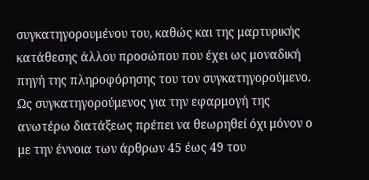συγκατηγορουμένου του, καθώς και της μαρτυρικής κατάθεσης άλλου προσώπου που έχει ως μοναδική πηγή της πληροφόρησης του τον συγκατηγορούμενο. Ως συγκατηγορούμενος για την εφαρμογή της ανωτέρω διατάξεως πρέπει να θεωρηθεί όχι μόνον ο με την έννοια των άρθρων 45 έως 49 του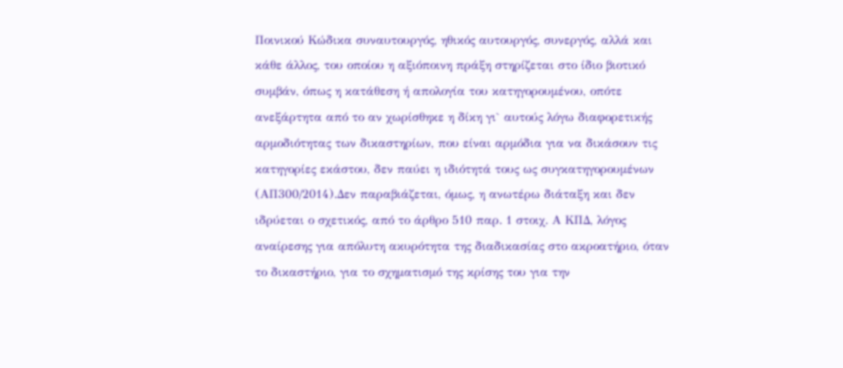Ποινικού Κώδικα συναυτουργός, ηθικός αυτουργός, συνεργός, αλλά και κάθε άλλος, του οποίου η αξιόποινη πράξη στηρίζεται στο ίδιο βιοτικό συμβάν, όπως η κατάθεση ή απολογία του κατηγορουμένου, οπότε ανεξάρτητα από το αν χωρίσθηκε η δίκη γι` αυτούς λόγω διαφορετικής αρμοδιότητας των δικαστηρίων, που είναι αρμόδια για να δικάσουν τις κατηγορίες εκάστου, δεν παύει η ιδιότητά τους ως συγκατηγορουμένων (ΑΠ300/2014).Δεν παραβιάζεται, όμως, η ανωτέρω διάταξη και δεν ιδρύεται ο σχετικός, από το άρθρο 510 παρ. 1 στοιχ. Α ΚΠΔ, λόγος αναίρεσης για απόλυτη ακυρότητα της διαδικασίας στο ακροατήριο, όταν το δικαστήριο, για το σχηματισμό της κρίσης του για την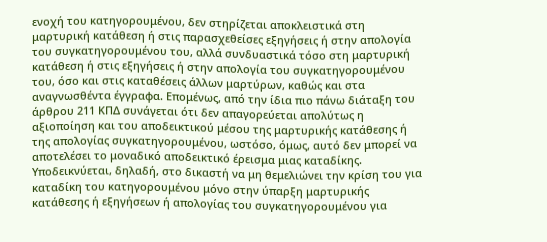ενοχή του κατηγορουμένου, δεν στηρίζεται αποκλειστικά στη μαρτυρική κατάθεση ή στις παρασχεθείσες εξηγήσεις ή στην απολογία του συγκατηγορουμένου του, αλλά συνδυαστικά τόσο στη μαρτυρική κατάθεση ή στις εξηγήσεις ή στην απολογία του συγκατηγορουμένου του, όσο και στις καταθέσεις άλλων μαρτύρων, καθώς και στα αναγνωσθέντα έγγραφα. Επομένως, από την ίδια πιο πάνω διάταξη του άρθρου 211 ΚΠΔ συνάγεται ότι δεν απαγορεύεται απολύτως η αξιοποίηση και του αποδεικτικού μέσου της μαρτυρικής κατάθεσης ή της απολογίας συγκατηγορουμένου, ωστόσο, όμως, αυτό δεν μπορεί να αποτελέσει το μοναδικό αποδεικτικό έρεισμα μιας καταδίκης. Υποδεικνύεται, δηλαδή, στο δικαστή να μη θεμελιώνει την κρίση του για καταδίκη του κατηγορουμένου μόνο στην ύπαρξη μαρτυρικής κατάθεσης ή εξηγήσεων ή απολογίας του συγκατηγορουμένου για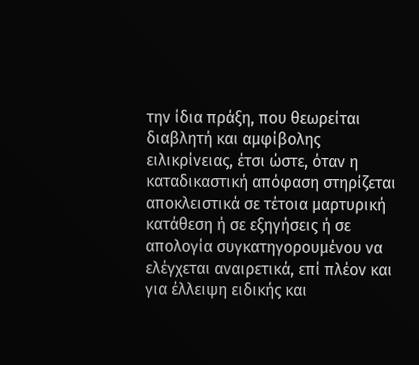την ίδια πράξη, που θεωρείται διαβλητή και αμφίβολης ειλικρίνειας, έτσι ώστε, όταν η καταδικαστική απόφαση στηρίζεται αποκλειστικά σε τέτοια μαρτυρική κατάθεση ή σε εξηγήσεις ή σε απολογία συγκατηγορουμένου να ελέγχεται αναιρετικά, επί πλέον και για έλλειψη ειδικής και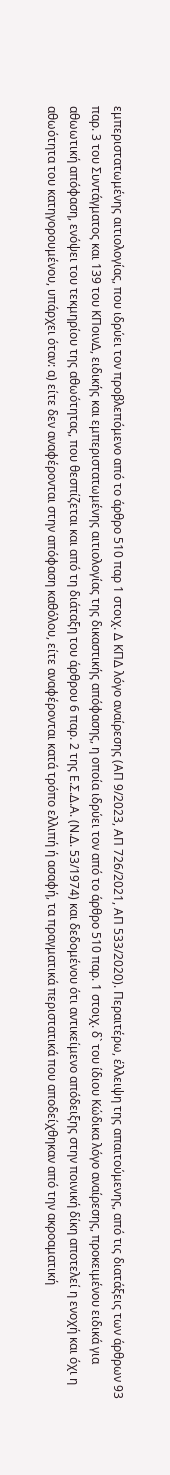εμπεριστατωμένης αιτιολογίας, που ιδρύει τον προβλεπόμενο από το άρθρο 510 παρ 1 στοιχ. Δ ΚΠΔ λόγο αναίρεσης (ΑΠ 9/2023, ΑΠ 726/2021, ΑΠ 533/2020). Περαιτέρω, έλλειψη της απαιτούμενης, από τις διατάξεις των άρθρων 93 παρ. 3 του Συντάγματος και 139 του ΚΠοινΔ, ειδικής και εμπεριστατωμένης αιτιολογίας της δικαστικής απόφασης, η οποία ιδρύει τον από το άρθρο 510 παρ. 1 στοιχ. δ` του ίδιου Κώδικα λόγο αναίρεσης, προκειμένου ειδικά για αθωωτική απόφαση, ενόψει του τεκμηρίου της αθωότητας, που θεσπίζεται και από τη διάταξη του άρθρου 6 παρ. 2 της Ε.Σ.Δ.Α. (Ν.Δ. 53/1974) και δεδομένου ότι αντικείμενο απόδειξης στην ποινική δίκη αποτελεί η ενοχή και όχι η αθωότητα του κατηγορουμένου, υπάρχει όταν: α) είτε δεν αναφέρονται στην απόφαση καθόλου, είτε αναφέρονται κατά τρόπο ελλιπή ή ασαφή, τα πραγματικά περιστατικά που αποδείχθηκαν από την ακροαματική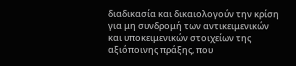διαδικασία και δικαιολογούν την κρίση για μη συνδρομή των αντικειμενικών και υποκειμενικών στοιχείων της αξιόποινης πράξης, που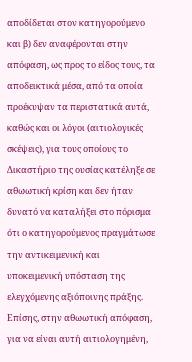αποδίδεται στον κατηγορούμενο και β) δεν αναφέρονται στην απόφαση, ως προς το είδος τους, τα αποδεικτικά μέσα, από τα οποία προέκυψαν τα περιστατικά αυτά, καθώς και οι λόγοι (αιτιολογικές σκέψεις), για τους οποίους το Δικαστήριο της ουσίας κατέληξε σε αθωωτική κρίση και δεν ήταν δυνατό να καταλήξει στο πόρισμα ότι ο κατηγορούμενος πραγμάτωσε την αντικειμενική και υποκειμενική υπόσταση της ελεγχόμενης αξιόποινης πράξης. Επίσης, στην αθωωτική απόφαση, για να είναι αυτή αιτιολογημένη,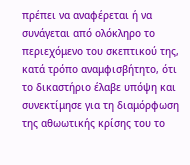πρέπει να αναφέρεται ή να συνάγεται από ολόκληρο το περιεχόμενο του σκεπτικού της, κατά τρόπο αναμφισβήτητο, ότι το δικαστήριο έλαβε υπόψη και συνεκτίμησε για τη διαμόρφωση της αθωωτικής κρίσης του το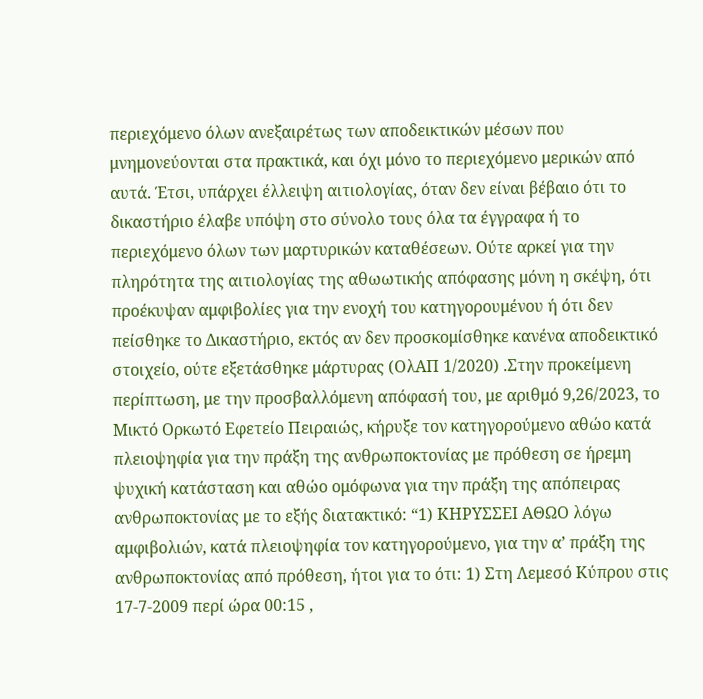περιεχόμενο όλων ανεξαιρέτως των αποδεικτικών μέσων που μνημονεύονται στα πρακτικά, και όχι μόνο το περιεχόμενο μερικών από αυτά. Έτσι, υπάρχει έλλειψη αιτιολογίας, όταν δεν είναι βέβαιο ότι το δικαστήριο έλαβε υπόψη στο σύνολο τους όλα τα έγγραφα ή το περιεχόμενο όλων των μαρτυρικών καταθέσεων. Ούτε αρκεί για την πληρότητα της αιτιολογίας της αθωωτικής απόφασης μόνη η σκέψη, ότι προέκυψαν αμφιβολίες για την ενοχή του κατηγορουμένου ή ότι δεν πείσθηκε το Δικαστήριο, εκτός αν δεν προσκομίσθηκε κανένα αποδεικτικό στοιχείο, ούτε εξετάσθηκε μάρτυρας (ΟλΑΠ 1/2020) .Στην προκείμενη περίπτωση, με την προσβαλλόμενη απόφασή του, με αριθμό 9,26/2023, το Μικτό Ορκωτό Εφετείο Πειραιώς, κήρυξε τον κατηγορούμενο αθώο κατά πλειοψηφία για την πράξη της ανθρωποκτονίας με πρόθεση σε ήρεμη ψυχική κατάσταση και αθώο ομόφωνα για την πράξη της απόπειρας ανθρωποκτονίας με το εξής διατακτικό: “1) ΚΗΡΥΣΣΕΙ ΑΘΩΟ λόγω αμφιβολιών, κατά πλειοψηφία τον κατηγορούμενο, για την α’ πράξη της ανθρωποκτονίας από πρόθεση, ήτοι για το ότι: 1) Στη Λεμεσό Κύπρου στις 17-7-2009 περί ώρα 00:15 ,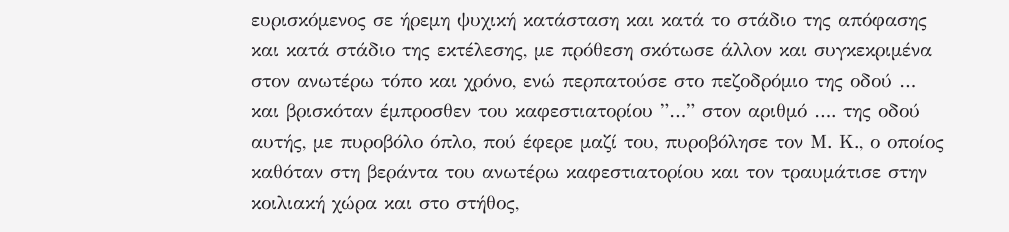ευρισκόμενος σε ήρεμη ψυχική κατάσταση και κατά το στάδιο της απόφασης και κατά στάδιο της εκτέλεσης, με πρόθεση σκότωσε άλλον και συγκεκριμένα στον ανωτέρω τόπο και χρόνο, ενώ περπατούσε στο πεζοδρόμιο της οδού … και βρισκόταν έμπροσθεν του καφεστιατορίου ”…” στον αριθμό …. της οδού αυτής, με πυροβόλο όπλο, πού έφερε μαζί του, πυροβόλησε τον Μ. Κ., ο οποίος καθόταν στη βεράντα του ανωτέρω καφεστιατορίου και τον τραυμάτισε στην κοιλιακή χώρα και στο στήθος,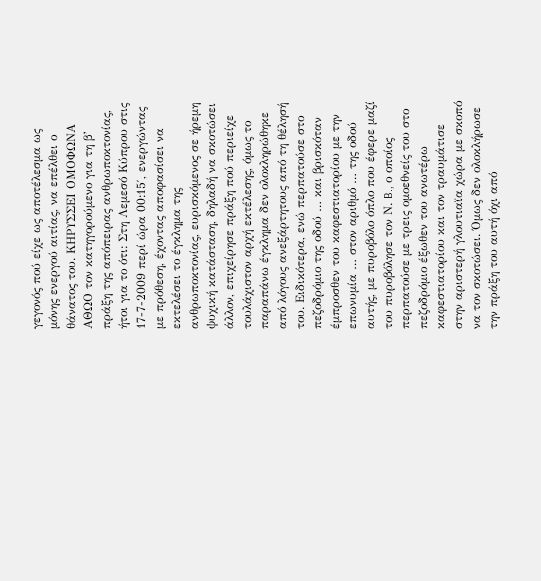γεγονός πού είχε ως αποτέλεσμα ως μόνης ενεργού αιτίας, να επέλθει ο θάνατος του. ΚΗΡΥΣΣΕΙ ΟΜΟΦΩΝΑ ΑΘΩΟ τον κατηγορούμενο για τη β’ πράξη της απόπειρας ανθρωποκτονίας, ήτοι για το ότι: Στη Λεμεσό Κύπρου στις 17-7-2009 περί ώρα 00:15′, ενεργώντας με πρόθεση, έχοντας αποφασίσει να εκτελέσει το έγκλημα της ανθρωποκτονίας, ευρισκόμενος σε ήρεμη ψυχική κατάσταση, δηλαδή να σκοτώσει άλλον, επιχείρησε πράξη πού περιείχε τουλάχιστον αρχή εκτέλεσης, όμως το παραπάνω έγκλημα δεν ολοκληρώθηκε από λόγους ανεξάρτητους από τη θέλησή του. Ειδικότερα, ενώ περπατούσε στο πεζοδρόμιο της οδού … και βρισκόταν έμπροσθεν του καφεστιατορίου με την επωνυμία … στον αριθμό … της οδού αυτής, με πυροβόλο όπλο που έφερε μαζί του πυροβόλησε τον Ν. B., ο οποίος περπατούσε με τρεις ομοεθνείς του στο πεζοδρόμιο έξωθεν του ανωτέρω καφεστιατορίου και τον τραυμάτισε στην αριστερή γλουτιαϊα χώρα με σκοπό να τον σκοτώσει. Όμως δεν ολοκλήρωσε την πράξη του αυτή όχι από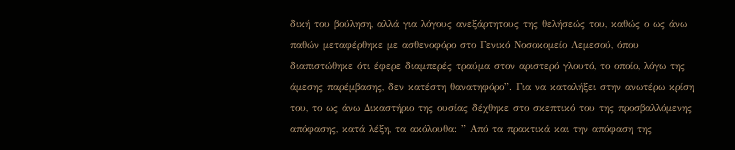δική του βούληση, αλλά για λόγους ανεξάρτητους της θελήσεώς του, καθώς ο ως άνω παθών μεταφέρθηκε με ασθενοφόρο στο Γενικό Νοσοκομείο Λεμεσού, όπου διαπιστώθηκε ότι έφερε διαμπερές τραύμα στον αριστερό γλουτό, το οποίο, λόγω της άμεσης παρέμβασης, δεν κατέστη θανατηφόρο”. Για να καταλήξει στην ανωτέρω κρίση του, το ως άνω Δικαστήριο της ουσίας δέχθηκε στο σκεπτικό του της προσβαλλόμενης απόφασης, κατά λέξη, τα ακόλουθα: ” Από τα πρακτικά και την απόφαση της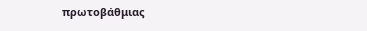πρωτοβάθμιας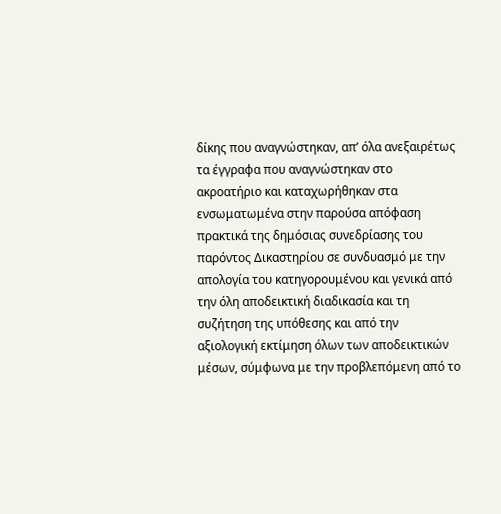δίκης που αναγνώστηκαν, απ’ όλα ανεξαιρέτως τα έγγραφα που αναγνώστηκαν στο ακροατήριο και καταχωρήθηκαν στα ενσωματωμένα στην παρούσα απόφαση πρακτικά της δημόσιας συνεδρίασης του παρόντος Δικαστηρίου σε συνδυασμό με την απολογία του κατηγορουμένου και γενικά από την όλη αποδεικτική διαδικασία και τη συζήτηση της υπόθεσης και από την αξιολογική εκτίμηση όλων των αποδεικτικών μέσων, σύμφωνα με την προβλεπόμενη από το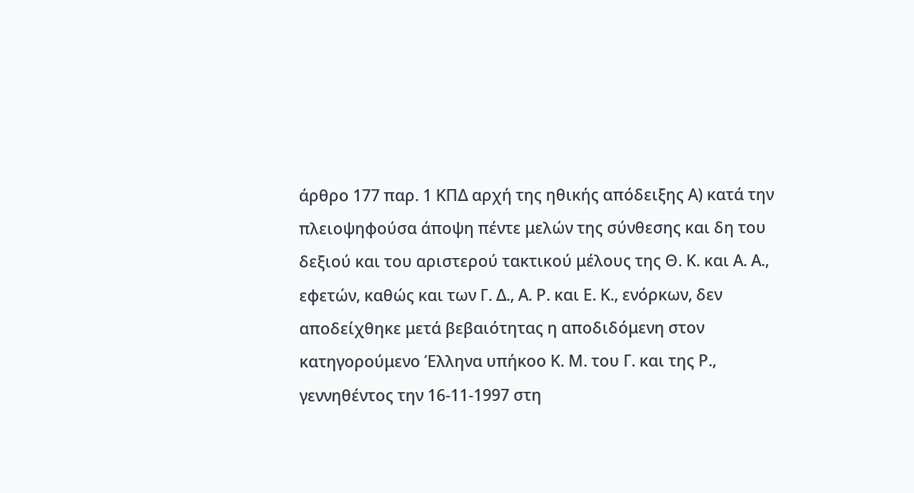άρθρο 177 παρ. 1 ΚΠΔ αρχή της ηθικής απόδειξης Α) κατά την πλειοψηφούσα άποψη πέντε μελών της σύνθεσης και δη του δεξιού και του αριστερού τακτικού μέλους της Θ. Κ. και Α. Α., εφετών, καθώς και των Γ. Δ., Α. Ρ. και Ε. Κ., ενόρκων, δεν αποδείχθηκε μετά βεβαιότητας η αποδιδόμενη στον κατηγορούμενο Έλληνα υπήκοο Κ. Μ. του Γ. και της Ρ., γεννηθέντος την 16-11-1997 στη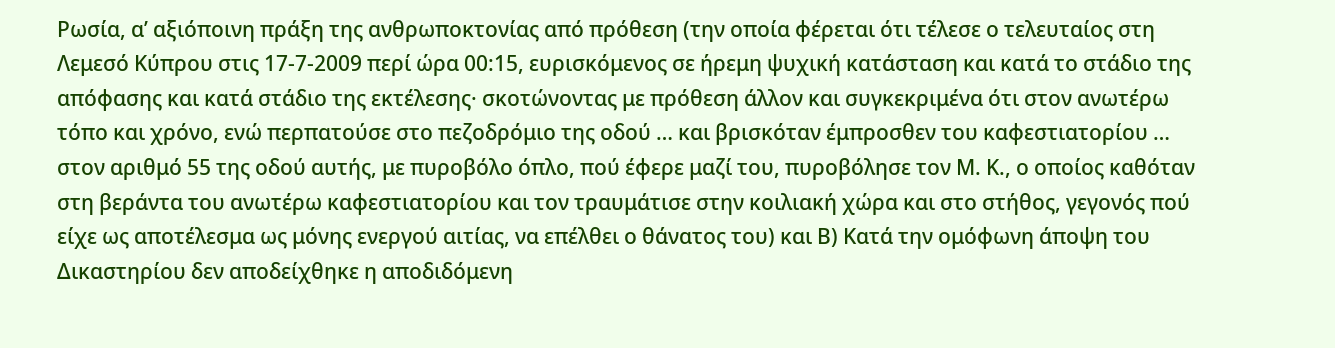Ρωσία, α’ αξιόποινη πράξη της ανθρωποκτονίας από πρόθεση (την οποία φέρεται ότι τέλεσε ο τελευταίος στη Λεμεσό Κύπρου στις 17-7-2009 περί ώρα 00:15, ευρισκόμενος σε ήρεμη ψυχική κατάσταση και κατά το στάδιο της απόφασης και κατά στάδιο της εκτέλεσης· σκοτώνοντας με πρόθεση άλλον και συγκεκριμένα ότι στον ανωτέρω τόπο και χρόνο, ενώ περπατούσε στο πεζοδρόμιο της οδού … και βρισκόταν έμπροσθεν του καφεστιατορίου … στον αριθμό 55 της οδού αυτής, με πυροβόλο όπλο, πού έφερε μαζί του, πυροβόλησε τον Μ. Κ., ο οποίος καθόταν στη βεράντα του ανωτέρω καφεστιατορίου και τον τραυμάτισε στην κοιλιακή χώρα και στο στήθος, γεγονός πού είχε ως αποτέλεσμα ως μόνης ενεργού αιτίας, να επέλθει ο θάνατος του) και Β) Κατά την ομόφωνη άποψη του Δικαστηρίου δεν αποδείχθηκε η αποδιδόμενη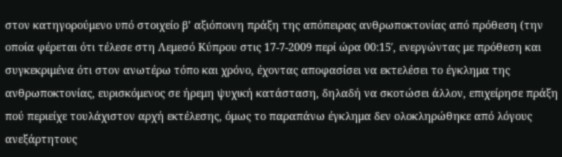στον κατηγορούμενο υπό στοιχείο β’ αξιόποινη πράξη της απόπειρας ανθρωποκτονίας από πρόθεση (την οποία φέρεται ότι τέλεσε στη Λεμεσό Κύπρου στις 17-7-2009 περί ώρα 00:15′, ενεργώντας με πρόθεση και συγκεκριμένα ότι στον ανωτέρω τόπο και χρόνο, έχοντας αποφασίσει να εκτελέσει το έγκλημα της ανθρωποκτονίας, ευρισκόμενος σε ήρεμη ψυχική κατάσταση, δηλαδή να σκοτώσει άλλον, επιχείρησε πράξη πού περιείχε τουλάχιστον αρχή εκτέλεσης, όμως το παραπάνω έγκλημα δεν ολοκληρώθηκε από λόγους ανεξάρτητους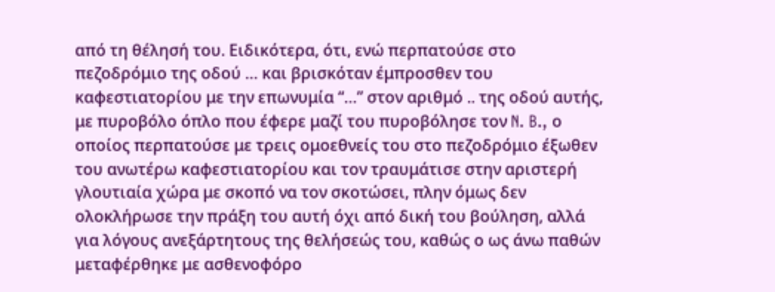από τη θέλησή του. Ειδικότερα, ότι, ενώ περπατούσε στο πεζοδρόμιο της οδού … και βρισκόταν έμπροσθεν του καφεστιατορίου με την επωνυμία “…” στον αριθμό .. της οδού αυτής, με πυροβόλο όπλο που έφερε μαζί του πυροβόλησε τον N. B., ο οποίος περπατούσε με τρεις ομοεθνείς του στο πεζοδρόμιο έξωθεν του ανωτέρω καφεστιατορίου και τον τραυμάτισε στην αριστερή γλουτιαία χώρα με σκοπό να τον σκοτώσει, πλην όμως δεν ολοκλήρωσε την πράξη του αυτή όχι από δική του βούληση, αλλά για λόγους ανεξάρτητους της θελήσεώς του, καθώς ο ως άνω παθών μεταφέρθηκε με ασθενοφόρο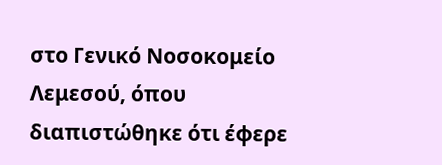στο Γενικό Νοσοκομείο Λεμεσού, όπου διαπιστώθηκε ότι έφερε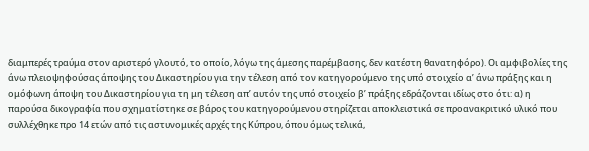διαμπερές τραύμα στον αριστερό γλουτό, το οποίο, λόγω της άμεσης παρέμβασης, δεν κατέστη θανατηφόρο). Οι αμφιβολίες της άνω πλειοψηφούσας άποψης του Δικαστηρίου για την τέλεση από τον κατηγορούμενο της υπό στοιχείο α’ άνω πράξης και η ομόφωνη άποψη του Δικαστηρίου για τη μη τέλεση απ’ αυτόν της υπό στοιχείο β’ πράξης εδράζονται ιδίως στο ότι: α) η παρούσα δικογραφία που σχηματίστηκε σε βάρος του κατηγορούμενου στηρίζεται αποκλειστικά σε προανακριτικό υλικό που συλλέχθηκε προ 14 ετών από τις αστυνομικές αρχές της Κύπρου, όπου όμως τελικά,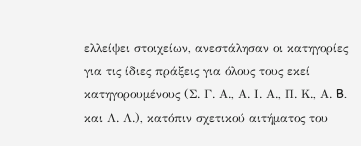ελλείψει στοιχείων, ανεστάλησαν οι κατηγορίες για τις ίδιες πράξεις για όλους τους εκεί κατηγορουμένους (Σ. Γ. Α., Α. Ι. Α., Π. Κ., Α. B. και Λ. Λ.), κατόπιν σχετικού αιτήματος του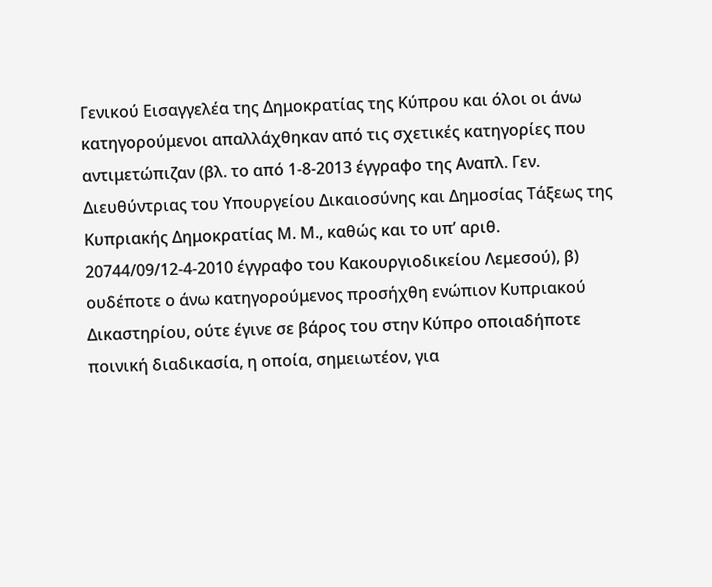Γενικού Εισαγγελέα της Δημοκρατίας της Κύπρου και όλοι οι άνω κατηγορούμενοι απαλλάχθηκαν από τις σχετικές κατηγορίες που αντιμετώπιζαν (βλ. το από 1-8-2013 έγγραφο της Αναπλ. Γεν. Διευθύντριας του Υπουργείου Δικαιοσύνης και Δημοσίας Τάξεως της Κυπριακής Δημοκρατίας Μ. Μ., καθώς και το υπ’ αριθ. 20744/09/12-4-2010 έγγραφο του Κακουργιοδικείου Λεμεσού), β) ουδέποτε ο άνω κατηγορούμενος προσήχθη ενώπιον Κυπριακού Δικαστηρίου, ούτε έγινε σε βάρος του στην Κύπρο οποιαδήποτε ποινική διαδικασία, η οποία, σημειωτέον, για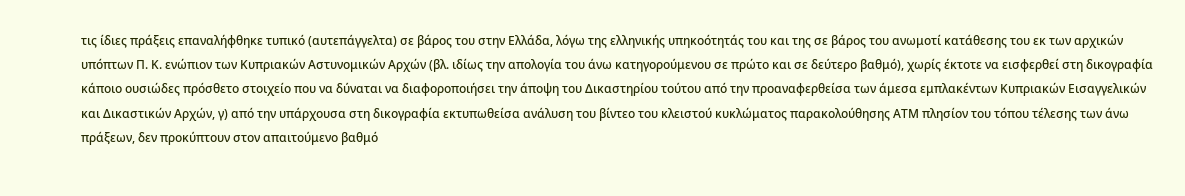τις ίδιες πράξεις επαναλήφθηκε τυπικό (αυτεπάγγελτα) σε βάρος του στην Ελλάδα, λόγω της ελληνικής υπηκοότητάς του και της σε βάρος του ανωμοτί κατάθεσης του εκ των αρχικών υπόπτων Π. Κ. ενώπιον των Κυπριακών Αστυνομικών Αρχών (βλ. ιδίως την απολογία του άνω κατηγορούμενου σε πρώτο και σε δεύτερο βαθμό), χωρίς έκτοτε να εισφερθεί στη δικογραφία κάποιο ουσιώδες πρόσθετο στοιχείο που να δύναται να διαφοροποιήσει την άποψη του Δικαστηρίου τούτου από την προαναφερθείσα των άμεσα εμπλακέντων Κυπριακών Εισαγγελικών και Δικαστικών Αρχών, γ) από την υπάρχουσα στη δικογραφία εκτυπωθείσα ανάλυση του βίντεο του κλειστού κυκλώματος παρακολούθησης ΑΤΜ πλησίον του τόπου τέλεσης των άνω πράξεων, δεν προκύπτουν στον απαιτούμενο βαθμό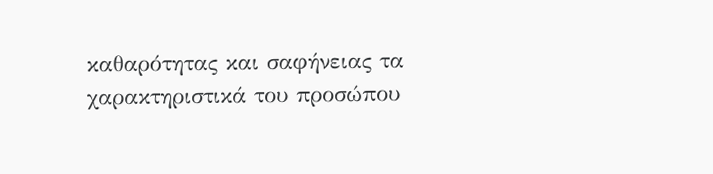καθαρότητας και σαφήνειας τα χαρακτηριστικά του προσώπου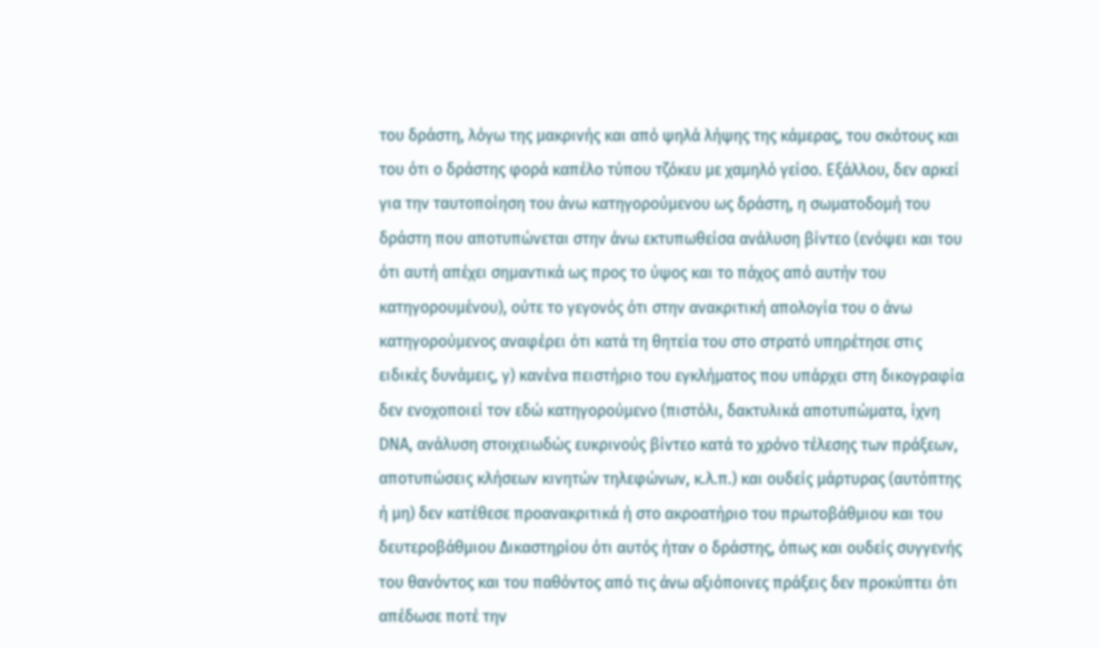του δράστη, λόγω της μακρινής και από ψηλά λήψης της κάμερας, του σκότους και του ότι ο δράστης φορά καπέλο τύπου τζόκευ με χαμηλό γείσο. Εξάλλου, δεν αρκεί για την ταυτοποίηση του άνω κατηγορούμενου ως δράστη, η σωματοδομή του δράστη που αποτυπώνεται στην άνω εκτυπωθείσα ανάλυση βίντεο (ενόψει και του ότι αυτή απέχει σημαντικά ως προς το ύψος και το πάχος από αυτήν του κατηγορουμένου), ούτε το γεγονός ότι στην ανακριτική απολογία του ο άνω κατηγορούμενος αναφέρει ότι κατά τη θητεία του στο στρατό υπηρέτησε στις ειδικές δυνάμεις, γ) κανένα πειστήριο του εγκλήματος που υπάρχει στη δικογραφία δεν ενοχοποιεί τον εδώ κατηγορούμενο (πιστόλι, δακτυλικά αποτυπώματα, ίχνη DΝΑ, ανάλυση στοιχειωδώς ευκρινούς βίντεο κατά το χρόνο τέλεσης των πράξεων, αποτυπώσεις κλήσεων κινητών τηλεφώνων, κ.λ.π.) και ουδείς μάρτυρας (αυτόπτης ή μη) δεν κατέθεσε προανακριτικά ή στο ακροατήριο του πρωτοβάθμιου και του δευτεροβάθμιου Δικαστηρίου ότι αυτός ήταν ο δράστης, όπως και ουδείς συγγενής του θανόντος και του παθόντος από τις άνω αξιόποινες πράξεις δεν προκύπτει ότι απέδωσε ποτέ την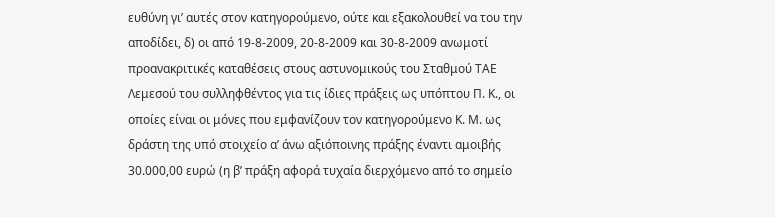ευθύνη γι’ αυτές στον κατηγορούμενο, ούτε και εξακολουθεί να του την αποδίδει, δ) οι από 19-8-2009, 20-8-2009 και 30-8-2009 ανωμοτί προανακριτικές καταθέσεις στους αστυνομικούς του Σταθμού ΤΑΕ Λεμεσού του συλληφθέντος για τις ίδιες πράξεις ως υπόπτου Π. Κ., οι οποίες είναι οι μόνες που εμφανίζουν τον κατηγορούμενο Κ. Μ. ως δράστη της υπό στοιχείο α’ άνω αξιόποινης πράξης έναντι αμοιβής 30.000,00 ευρώ (η β’ πράξη αφορά τυχαία διερχόμενο από το σημείο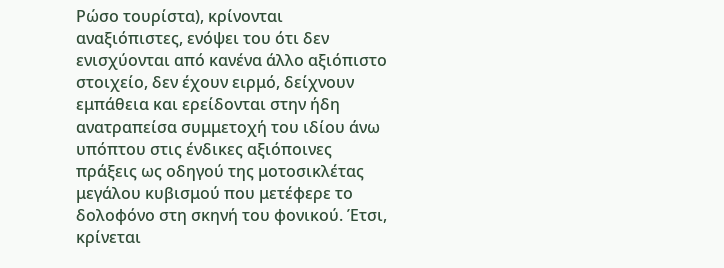Ρώσο τουρίστα), κρίνονται αναξιόπιστες, ενόψει του ότι δεν ενισχύονται από κανένα άλλο αξιόπιστο στοιχείο, δεν έχουν ειρμό, δείχνουν εμπάθεια και ερείδονται στην ήδη ανατραπείσα συμμετοχή του ιδίου άνω υπόπτου στις ένδικες αξιόποινες πράξεις ως οδηγού της μοτοσικλέτας μεγάλου κυβισμού που μετέφερε το δολοφόνο στη σκηνή του φονικού. Έτσι, κρίνεται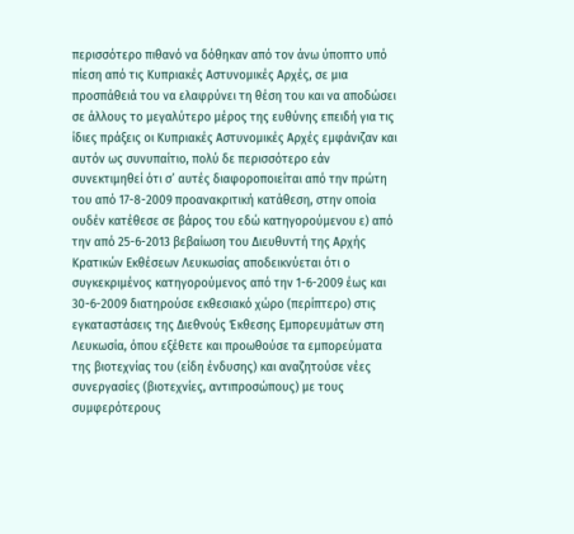περισσότερο πιθανό να δόθηκαν από τον άνω ύποπτο υπό πίεση από τις Κυπριακές Αστυνομικές Αρχές, σε μια προσπάθειά του να ελαφρύνει τη θέση του και να αποδώσει σε άλλους το μεγαλύτερο μέρος της ευθύνης επειδή για τις ίδιες πράξεις οι Κυπριακές Αστυνομικές Αρχές εμφάνιζαν και αυτόν ως συνυπαίτιο, πολύ δε περισσότερο εάν συνεκτιμηθεί ότι σ’ αυτές διαφοροποιείται από την πρώτη του από 17-8-2009 προανακριτική κατάθεση, στην οποία ουδέν κατέθεσε σε βάρος του εδώ κατηγορούμενου ε) από την από 25-6-2013 βεβαίωση του Διευθυντή της Αρχής Κρατικών Εκθέσεων Λευκωσίας αποδεικνύεται ότι ο συγκεκριμένος κατηγορούμενος από την 1-6-2009 έως και 30-6-2009 διατηρούσε εκθεσιακό χώρο (περίπτερο) στις εγκαταστάσεις της Διεθνούς Έκθεσης Εμπορευμάτων στη Λευκωσία, όπου εξέθετε και προωθούσε τα εμπορεύματα της βιοτεχνίας του (είδη ένδυσης) και αναζητούσε νέες συνεργασίες (βιοτεχνίες, αντιπροσώπους) με τους συμφερότερους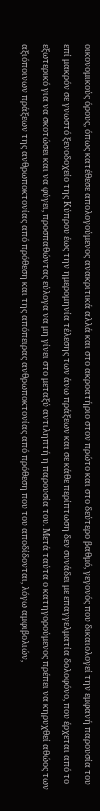οικονομικούς όρους, όπως κατέθεσε απολογούμενος ανακριτικά αλλά και στο ακροατήριο στον πρώτο και στο δεύτερο βαθμό, γεγονός που δικαιολογεί την εμφανή παρουσία του επί μακρόν σε γνωστό ξενοδοχείο της Κύπρου έως την ημερομηνία τέλεσης των άνω πράξεων και σε κάθε περίπτωση δεν συνάδει με επαγγελματία δολοφόνο, που έρχεται από το εξωτερικό για να σκοτώσει και να φύγει, προσπαθώντας εύλογα να μη γίνει στο μεταξύ αντιληπτή η παρουσία του. Μετά ταύτα ο κατηγορούμενος πρέπει να κηρυχθεί αθώος των αξιόποινων πράξεων της ανθρωποκτονίας από πρόθεση και της απόπειρας ανθρωποκτονίας από πρόθεση που του αποδίδονται, λόγω αμφιβολιών,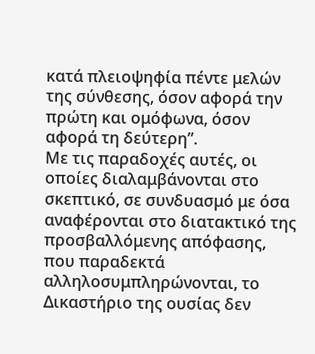κατά πλειοψηφία πέντε μελών της σύνθεσης, όσον αφορά την πρώτη και ομόφωνα, όσον αφορά τη δεύτερη”.
Με τις παραδοχές αυτές, οι οποίες διαλαμβάνονται στο σκεπτικό, σε συνδυασμό με όσα αναφέρονται στο διατακτικό της προσβαλλόμενης απόφασης, που παραδεκτά αλληλοσυμπληρώνονται, το Δικαστήριο της ουσίας δεν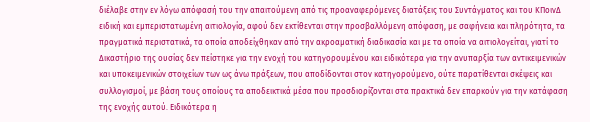διέλαβε στην εν λόγω απόφασή του την απαιτούμενη από τις προαναφερόμενες διατάξεις του Συντάγματος και του ΚΠοινΔ ειδική και εμπεριστατωμένη αιτιολογία, αφού δεν εκτίθενται στην προσβαλλόμενη απόφαση, με σαφήνεια και πληρότητα, τα πραγματικά περιστατικά, τα οποία αποδείχθηκαν από την ακροαματική διαδικασία και με τα οποία να αιτιολογείται, γιατί το Δικαστήριο της ουσίας δεν πείστηκε για την ενοχή του κατηγορουμένου και ειδικότερα για την ανυπαρξία των αντικειμενικών και υποκειμενικών στοιχείων των ως άνω πράξεων, που αποδίδονται στον κατηγορούμενο, ούτε παρατίθενται σκέψεις και συλλογισμοί, με βάση τους οποίους τα αποδεικτικά μέσα που προσδιορίζονται στα πρακτικά δεν επαρκούν για την κατάφαση της ενοχής αυτού. Ειδικότερα η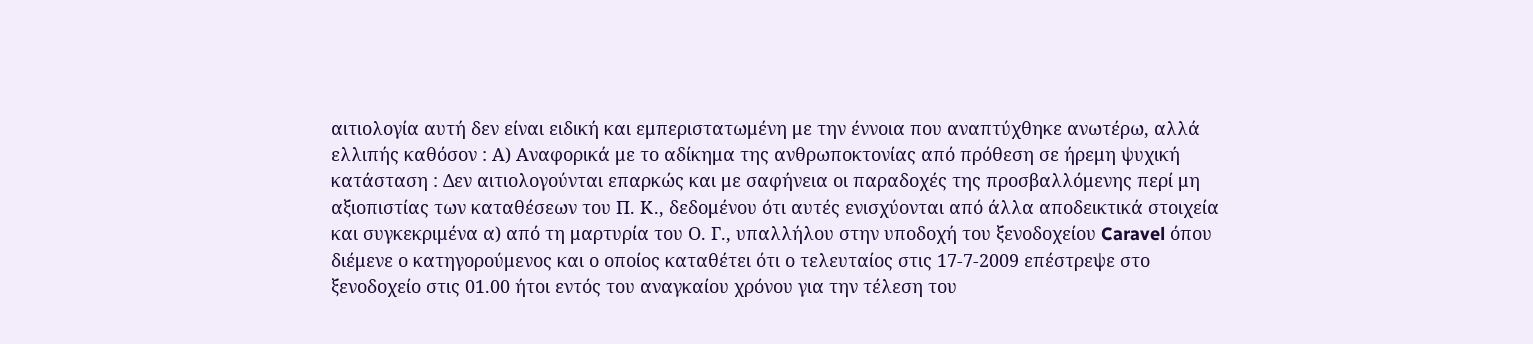αιτιολογία αυτή δεν είναι ειδική και εμπεριστατωμένη με την έννοια που αναπτύχθηκε ανωτέρω, αλλά ελλιπής καθόσον : Α) Αναφορικά με το αδίκημα της ανθρωποκτονίας από πρόθεση σε ήρεμη ψυχική κατάσταση : Δεν αιτιολογούνται επαρκώς και με σαφήνεια οι παραδοχές της προσβαλλόμενης περί μη αξιοπιστίας των καταθέσεων του Π. Κ., δεδομένου ότι αυτές ενισχύονται από άλλα αποδεικτικά στοιχεία και συγκεκριμένα α) από τη μαρτυρία του Ο. Γ., υπαλλήλου στην υποδοχή του ξενοδοχείου Caravel όπου διέμενε ο κατηγορούμενος και ο οποίος καταθέτει ότι ο τελευταίος στις 17-7-2009 επέστρεψε στο ξενοδοχείο στις 01.00 ήτοι εντός του αναγκαίου χρόνου για την τέλεση του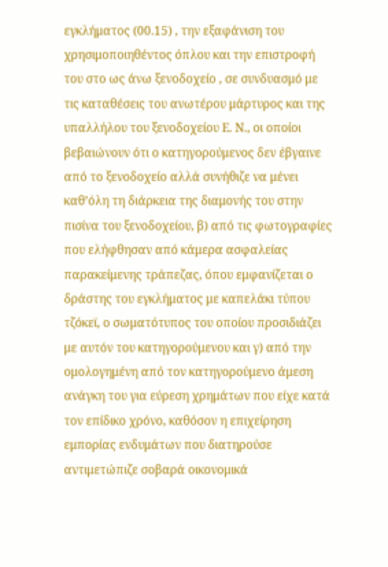εγκλήματος (00.15) , την εξαφάνιση του χρησιμοποιηθέντος όπλου και την επιστροφή του στο ως άνω ξενοδοχείο , σε συνδυασμό με τις καταθέσεις του ανωτέρου μάρτυρος και της υπαλλήλου του ξενοδοχείου Ε. Ν., οι οποίοι βεβαιώνουν ότι ο κατηγορούμενος δεν έβγαινε από το ξενοδοχείο αλλά συνήθιζε να μένει καθ’όλη τη διάρκεια της διαμονής του στην πισίνα του ξενοδοχείου, β) από τις φωτογραφίες που ελήφθησαν από κάμερα ασφαλείας παρακείμενης τράπεζας, όπου εμφανίζεται ο δράστης του εγκλήματος με καπελάκι τύπου τζόκεϊ, ο σωματότυπος του οποίου προσιδιάζει με αυτόν του κατηγορούμενου και γ) από την ομολογημένη από τον κατηγορούμενο άμεση ανάγκη του για εύρεση χρημάτων που είχε κατά τον επίδικο χρόνο, καθόσον η επιχείρηση εμπορίας ενδυμάτων που διατηρούσε αντιμετώπιζε σοβαρά οικονομικά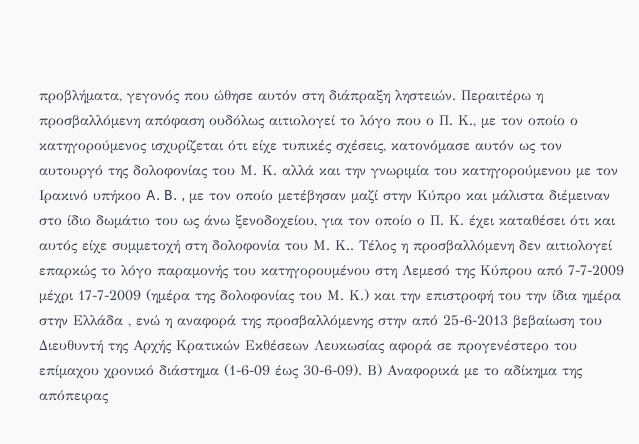προβλήματα, γεγονός που ώθησε αυτόν στη διάπραξη ληστειών. Περαιτέρω η προσβαλλόμενη απόφαση ουδόλως αιτιολογεί το λόγο που ο Π. Κ., με τον οποίο ο κατηγορούμενος ισχυρίζεται ότι είχε τυπικές σχέσεις, κατονόμασε αυτόν ως τον αυτουργό της δολοφονίας του Μ. Κ. αλλά και την γνωριμία του κατηγορούμενου με τον Ιρακινό υπήκοο A. B. , με τον οποίο μετέβησαν μαζί στην Κύπρο και μάλιστα διέμειναν στο ίδιο δωμάτιο του ως άνω ξενοδοχείου, για τον οποίο ο Π. Κ. έχει καταθέσει ότι και αυτός είχε συμμετοχή στη δολοφονία του Μ. Κ.. Τέλος η προσβαλλόμενη δεν αιτιολογεί επαρκώς το λόγο παραμονής του κατηγορουμένου στη Λεμεσό της Κύπρου από 7-7-2009 μέχρι 17-7-2009 (ημέρα της δολοφονίας του Μ. Κ.) και την επιστροφή του την ίδια ημέρα στην Ελλάδα , ενώ η αναφορά της προσβαλλόμενης στην από 25-6-2013 βεβαίωση του Διευθυντή της Αρχής Κρατικών Εκθέσεων Λευκωσίας αφορά σε προγενέστερο του επίμαχου χρονικό διάστημα (1-6-09 έως 30-6-09). Β) Αναφορικά με το αδίκημα της απόπειρας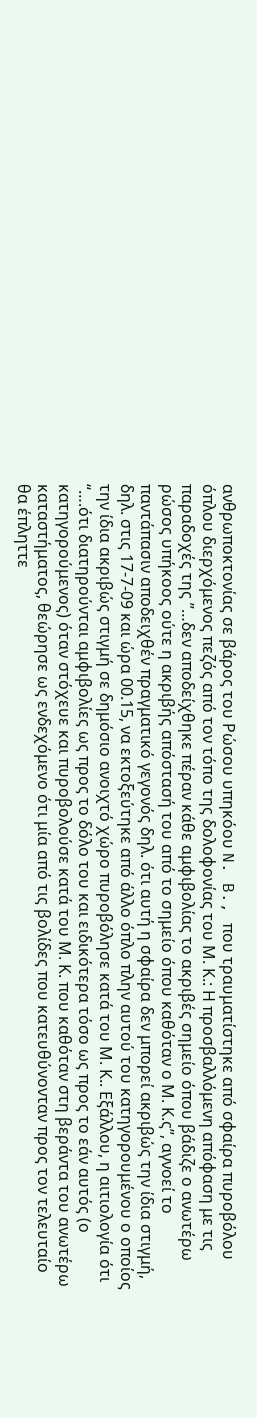ανθρωποκτονίας σε βάρος του Ρώσου υπηκόου N. B., που τραυματίστηκε από σφαίρα πυροβόλου όπλου διερχόμενος πεζός από τον τόπο της δολοφονίας του Μ. Κ.: Η προσβαλλόμενη απόφαση με τις παραδοχές της ”…δεν αποδείχθηκε πέραν κάθε αμφιβολίας το ακριβές σημείο όπου βάδιζε ο ανωτέρω ρώσος υπήκοος ούτε η ακριβής απόστασή του από το σημείο όπου καθόταν ο Μ. Κ.ς”, αγνοεί το παντάπασιν αποδειχθέν πραγματικό γεγονός δηλ. ότι αυτή η σφαίρα δεν μπορεί ακριβώς την ίδια στιγμή, δηλ. στις 17-7-09 και ώρα 00.15, να εκτοξεύτηκε από άλλο όπλο πλην αυτού του κατηγορουμένου ο οποίος την ίδια ακριβώς στιγμή σε δημόσιο ανοιχτό χώρο πυροβόλησε κατά του Μ. Κ.. Εξάλλου, η αιτιολογία ότι “….ότι διατηρούνται αμφιβολίες ως προς το δόλο του και ειδικότερα τόσο ως προς το εάν αυτός (ο κατηγορούμενος) όταν στόχευε και πυροβολούσε κατά του Μ. Κ. που καθόταν στη βεράντα του ανωτέρω καταστήματος, θεώρησε ως ενδεχόμενο ότι μία από τις βολίδες που κατευθύνονταν προς τον τελευταίο θα έπληττε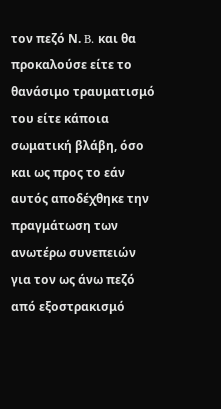τον πεζό Ν. B. και θα προκαλούσε είτε το θανάσιμο τραυματισμό του είτε κάποια σωματική βλάβη, όσο και ως προς το εάν αυτός αποδέχθηκε την πραγμάτωση των ανωτέρω συνεπειών για τον ως άνω πεζό από εξοστρακισμό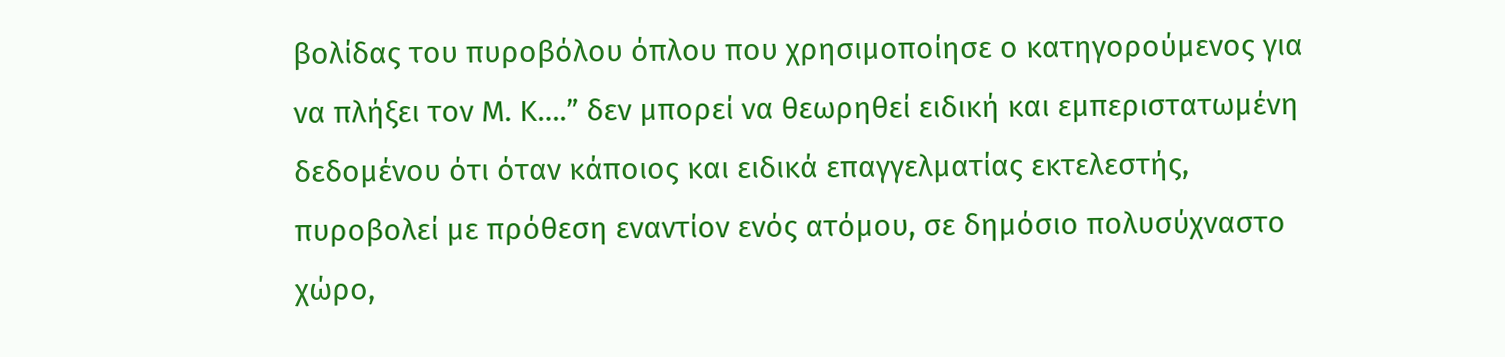βολίδας του πυροβόλου όπλου που χρησιμοποίησε ο κατηγορούμενος για να πλήξει τον Μ. Κ….” δεν μπορεί να θεωρηθεί ειδική και εμπεριστατωμένη δεδομένου ότι όταν κάποιος και ειδικά επαγγελματίας εκτελεστής, πυροβολεί με πρόθεση εναντίον ενός ατόμου, σε δημόσιο πολυσύχναστο χώρο,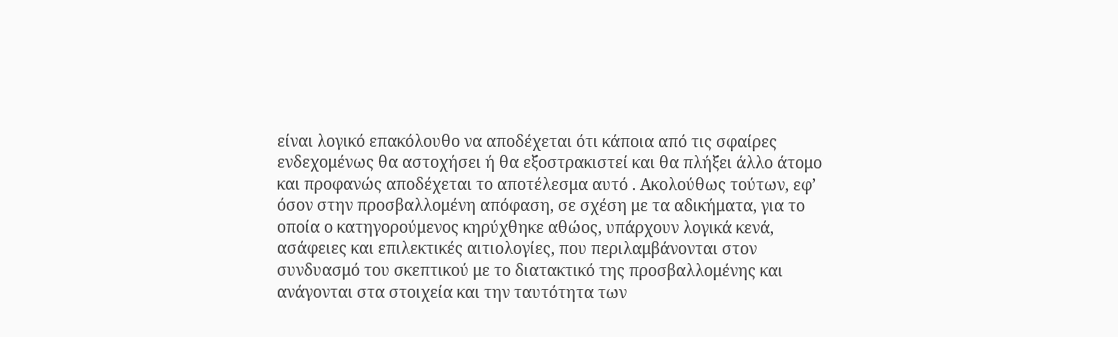είναι λογικό επακόλουθο να αποδέχεται ότι κάποια από τις σφαίρες ενδεχομένως θα αστοχήσει ή θα εξοστρακιστεί και θα πλήξει άλλο άτομο και προφανώς αποδέχεται το αποτέλεσμα αυτό . Ακολούθως τούτων, εφ’ όσον στην προσβαλλομένη απόφαση, σε σχέση με τα αδικήματα, για το οποία ο κατηγορούμενος κηρύχθηκε αθώος, υπάρχουν λογικά κενά, ασάφειες και επιλεκτικές αιτιολογίες, που περιλαμβάνονται στον συνδυασμό του σκεπτικού με το διατακτικό της προσβαλλομένης και ανάγονται στα στοιχεία και την ταυτότητα των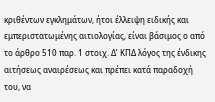κριθέντων εγκλημάτων, ήτοι έλλειψη ειδικής και εμπεριστατωμένης αιτιολογίας, είναι βάσιμος ο από το άρθρο 510 παρ. 1 στοιχ. Δ’ ΚΠΔ λόγος της ένδικης αιτήσεως αναιρέσεως και πρέπει κατά παραδοχή του, να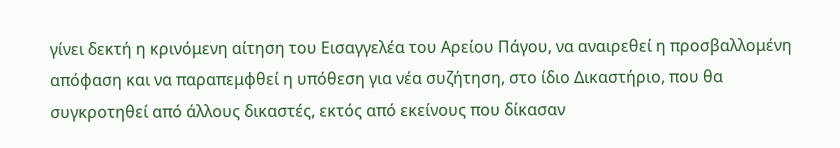γίνει δεκτή η κρινόμενη αίτηση του Εισαγγελέα του Αρείου Πάγου, να αναιρεθεί η προσβαλλομένη απόφαση και να παραπεμφθεί η υπόθεση για νέα συζήτηση, στο ίδιο Δικαστήριο, που θα συγκροτηθεί από άλλους δικαστές, εκτός από εκείνους που δίκασαν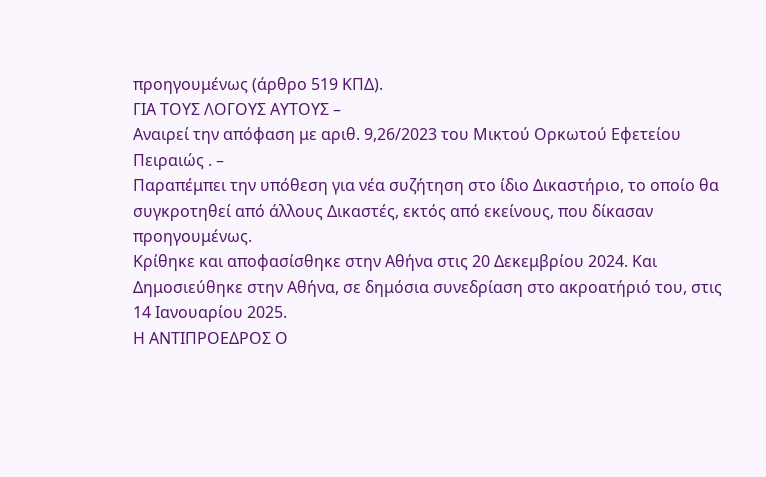προηγουμένως (άρθρο 519 ΚΠΔ).
ΓΙΑ ΤΟΥΣ ΛΟΓΟΥΣ ΑΥΤΟΥΣ –
Αναιρεί την απόφαση με αριθ. 9,26/2023 του Μικτού Ορκωτού Εφετείου Πειραιώς . –
Παραπέμπει την υπόθεση για νέα συζήτηση στο ίδιο Δικαστήριο, το οποίο θα συγκροτηθεί από άλλους Δικαστές, εκτός από εκείνους, που δίκασαν προηγουμένως.
Κρίθηκε και αποφασίσθηκε στην Αθήνα στις 20 Δεκεμβρίου 2024. Και
Δημοσιεύθηκε στην Αθήνα, σε δημόσια συνεδρίαση στο ακροατήριό του, στις 14 Ιανουαρίου 2025.
Η ΑΝΤΙΠΡΟΕΔΡΟΣ Ο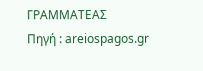ΓΡΑΜΜΑΤΕΑΣ
Πηγή : areiospagos.gr